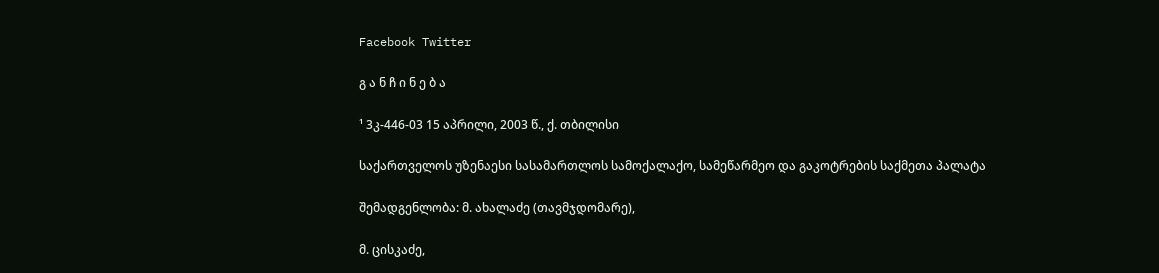Facebook Twitter

გ ა ნ ჩ ი ნ ე ბ ა

¹ 3კ-446-03 15 აპრილი, 2003 წ., ქ. თბილისი

საქართველოს უზენაესი სასამართლოს სამოქალაქო, სამეწარმეო და გაკოტრების საქმეთა პალატა

შემადგენლობა: მ. ახალაძე (თავმჯდომარე),

მ. ცისკაძე,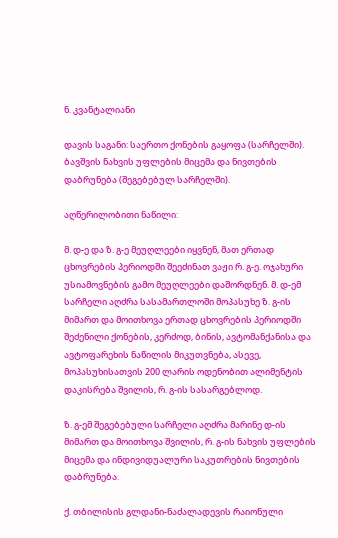ნ. კვანტალიანი

დავის საგანი: საერთო ქონების გაყოფა (სარჩელში). ბავშვის ნახვის უფლების მიცემა და ნივთების დაბრუნება (შეგებებულ სარჩელში).

აღწერილობითი ნაწილი:

მ. დ-ე და ზ. გ-ე მეუღლეები იყვნენ, მათ ერთად ცხოვრების პერიოდში შეეძინათ ვაჟი რ. გ-ე. ოჯახური უსიამოვნების გამო მეუღლეები დაშორდნენ. მ. დ-ემ სარჩელი აღძრა სასამართლოში მოპასუხე ზ. გ-ის მიმართ და მოითხოვა ერთად ცხოვრების პერიოდში შეძენილი ქონების, კერძოდ, ბინის, ავტომანქანისა და ავტოფარეხის ნაწილის მიკუთვნება, ასევე, მოპასუხისათვის 200 ლარის ოდენობით ალიმენტის დაკისრება შვილის, რ. გ-ის სასარგებლოდ.

ზ. გ-ემ შეგებებული სარჩელი აღძრა მარინე დ-ის მიმართ და მოითხოვა შვილის, რ. გ-ის ნახვის უფლების მიცემა და ინდივიდუალური საკუთრების ნივთების დაბრუნება.

ქ. თბილისის გლდანი-ნაძალადევის რაიონული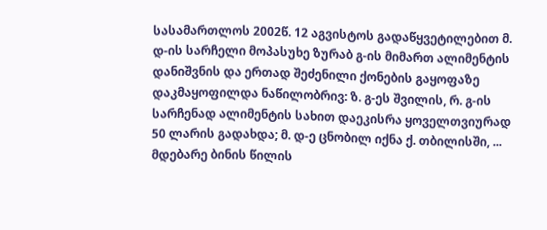სასამართლოს 2002წ. 12 აგვისტოს გადაწყვეტილებით მ. დ-ის სარჩელი მოპასუხე ზურაბ გ-ის მიმართ ალიმენტის დანიშვნის და ერთად შეძენილი ქონების გაყოფაზე დაკმაყოფილდა ნაწილობრივ: ზ. გ-ეს შვილის, რ. გ-ის სარჩენად ალიმენტის სახით დაეკისრა ყოველთვიურად 50 ლარის გადახდა; მ. დ-ე ცნობილ იქნა ქ. თბილისში, ... მდებარე ბინის წილის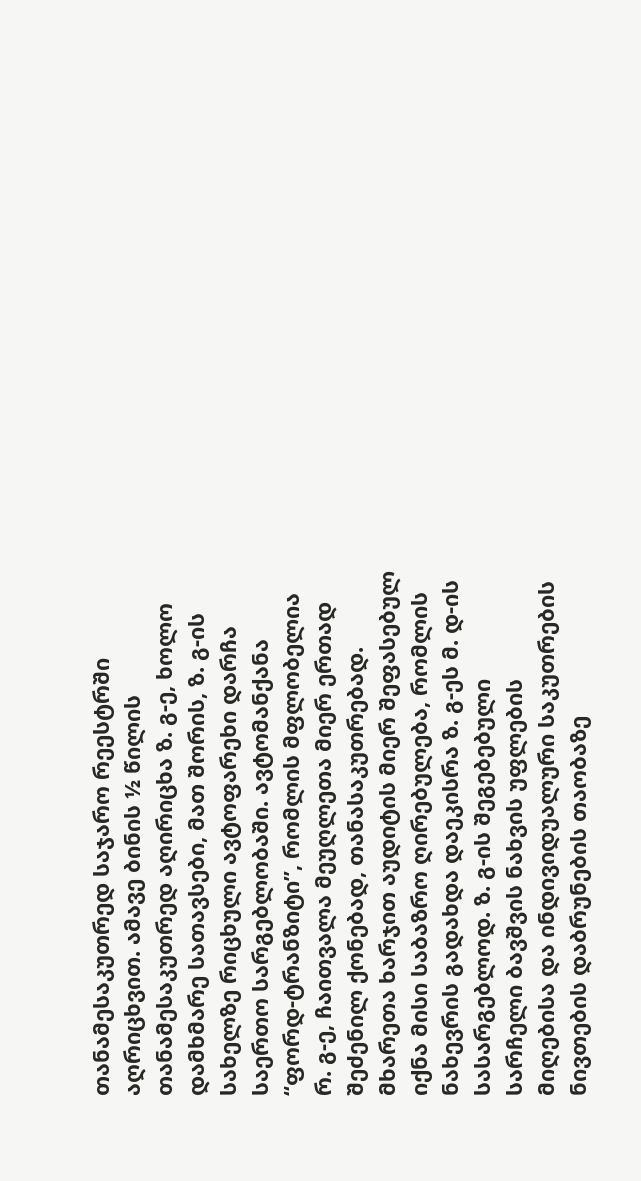თანამესაკუთრედ საჯარო რეესტრში აღრიცხვით. ამავე ბინის ½ წილის თანამესაკუთრედ აღირიცხა ზ. გ-ე, ხოლო დამხმარე სათავსები, მათ შორის, ზ. გ-ის სახელზე რიცხული ავტოფარეხი დარჩა საერთო სარგებლობაში. ავტომანქანა “ფორდ-ტრანზიტი”, რომლის მფლობელია რ. გ-ე, ჩაითვალა მეუღლეთა მიერ ერთად შეძენილ ქონებად, თანასაკუთრებად. მხარეთა ხარჯით აუდიტის მიერ შეფასებულ იქნა მისი საბაზრო ღირებულება, რომლის ნახევრის გადახდა დაეკისრა ზ. გ-ეს მ. დ-ის სასარგებლოდ. ზ. გ-ის შეგებებული სარჩელი ბავშვის ნახვის უფლების მიღებისა და ინდივიდუალური საკუთრების ნივთების დაბრუნების თაობაზე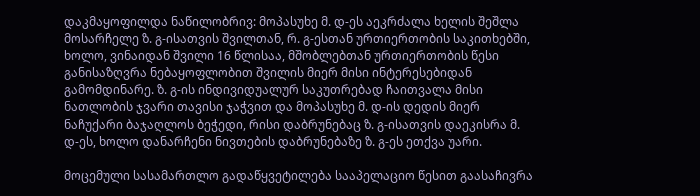დაკმაყოფილდა ნაწილობრივ: მოპასუხე მ. დ-ეს აეკრძალა ხელის შეშლა მოსარჩელე ზ. გ-ისათვის შვილთან, რ. გ-ესთან ურთიერთობის საკითხებში, ხოლო, ვინაიდან შვილი 16 წლისაა, მშობლებთან ურთიერთობის წესი განისაზღვრა ნებაყოფლობით შვილის მიერ მისი ინტერესებიდან გამომდინარე. ზ. გ-ის ინდივიდუალურ საკუთრებად ჩაითვალა მისი ნათლობის ჯვარი თავისი ჯაჭვით და მოპასუხე მ. დ-ის დედის მიერ ნაჩუქარი ბაჯაღლოს ბეჭედი, რისი დაბრუნებაც ზ. გ-ისათვის დაეკისრა მ. დ-ეს, ხოლო დანარჩენი ნივთების დაბრუნებაზე ზ. გ-ეს ეთქვა უარი.

მოცემული სასამართლო გადაწყვეტილება სააპელაციო წესით გაასაჩივრა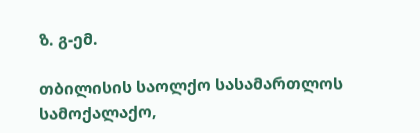ზ. გ-ემ.

თბილისის საოლქო სასამართლოს სამოქალაქო,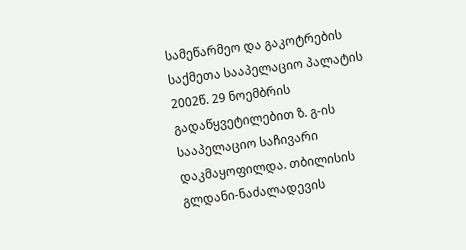სამეწარმეო და გაკოტრების საქმეთა სააპელაციო პალატის 2002წ. 29 ნოემბრის გადაწყვეტილებით ზ. გ-ის სააპელაციო საჩივარი დაკმაყოფილდა. თბილისის გლდანი-ნაძალადევის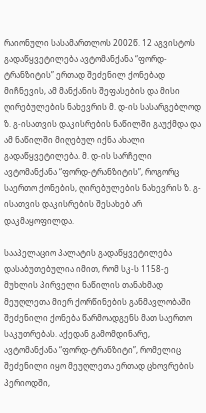რაიონული სასამართლოს 2002წ. 12 აგვისტოს გადაწყვეტილება ავტომანქანა “ფორდ-ტრანზიტის” ერთად შეძენილ ქონებად მიჩნევის, ამ მანქანის შეფასების და მისი ღირებულების ნახევრის მ. დ-ის სასარგებლოდ ზ. გ-ისათვის დაკისრების ნაწილში გაუქმდა და ამ ნაწილში მიღებულ იქნა ახალი გადაწყვეტილება. მ. დ-ის სარჩელი ავტომანქანა “ფორდ-ტრანზიტის”, როგორც საერთო ქონების, ღირებულების ნახევრის ზ. გ-ისათვის დაკისრების შესახებ არ დაკმაყოფილდა.

სააპელაციო პალატის გადაწყვეტილება დასაბუთებულია იმით, რომ სკ-ს 1158-ე მუხლის პირველი ნაწილის თანახმად მეუღლეთა მიერ ქორწინების განმავლობაში შეძენილი ქონება წარმოადგენს მათ საერთო საკუთრებას. აქედან გამომდინარე, ავტომანქანა “ფორდ-ტრანზიტი”, რომელიც შეძენილი იყო მეუღლეთა ერთად ცხოვრების პერიოდში,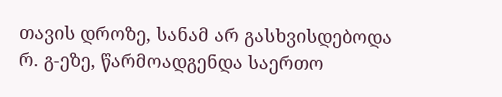თავის დროზე, სანამ არ გასხვისდებოდა რ. გ-ეზე, წარმოადგენდა საერთო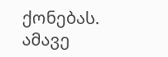ქონებას. ამავე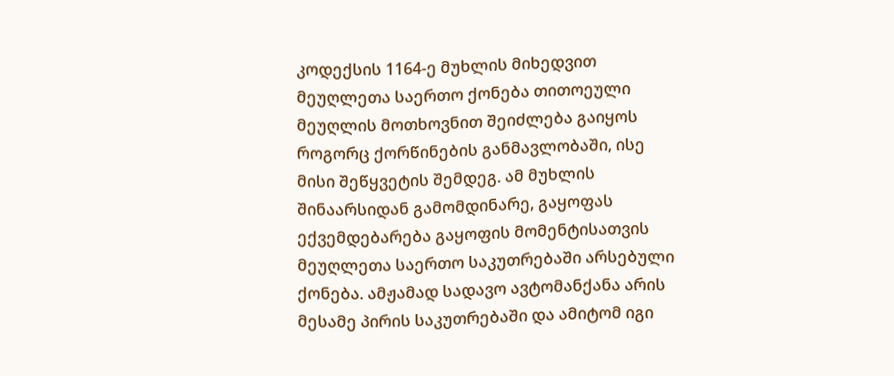კოდექსის 1164-ე მუხლის მიხედვით მეუღლეთა საერთო ქონება თითოეული მეუღლის მოთხოვნით შეიძლება გაიყოს როგორც ქორწინების განმავლობაში, ისე მისი შეწყვეტის შემდეგ. ამ მუხლის შინაარსიდან გამომდინარე, გაყოფას ექვემდებარება გაყოფის მომენტისათვის მეუღლეთა საერთო საკუთრებაში არსებული ქონება. ამჟამად სადავო ავტომანქანა არის მესამე პირის საკუთრებაში და ამიტომ იგი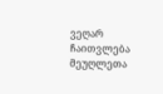ვეღარ ჩაითვლება მეუღლეთა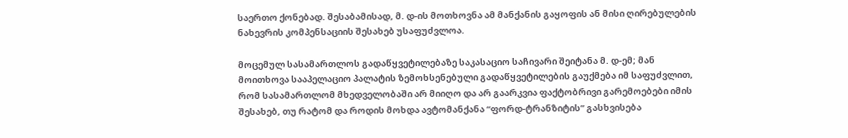საერთო ქონებად. შესაბამისად, მ. დ-ის მოთხოვნა ამ მანქანის გაყოფის ან მისი ღირებულების ნახევრის კომპენსაციის შესახებ უსაფუძვლოა.

მოცემულ სასამართლოს გადაწყვეტილებაზე საკასაციო საჩივარი შეიტანა მ. დ-ემ; მან მოითხოვა სააპელაციო პალატის ზემოხსენებული გადაწყვეტილების გაუქმება იმ საფუძვლით, რომ სასამართლომ მხედველობაში არ მიიღო და არ გაარკვია ფაქტობრივი გარემოებები იმის შესახებ, თუ რატომ და როდის მოხდა ავტომანქანა “ფორდ-ტრანზიტის” გასხვისება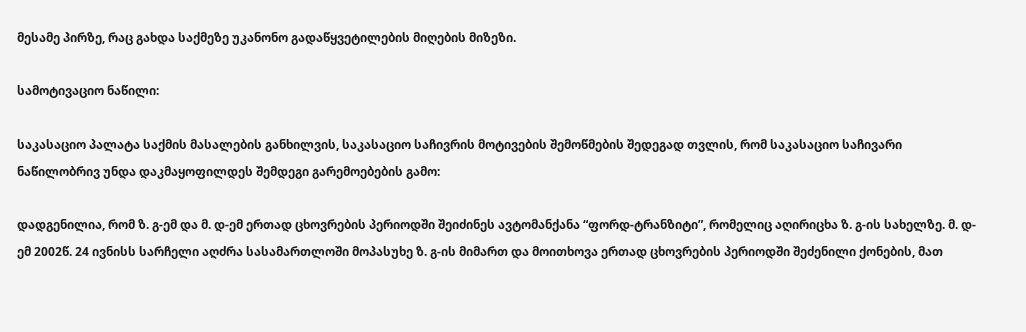მესამე პირზე, რაც გახდა საქმეზე უკანონო გადაწყვეტილების მიღების მიზეზი.

სამოტივაციო ნაწილი:

საკასაციო პალატა საქმის მასალების განხილვის, საკასაციო საჩივრის მოტივების შემოწმების შედეგად თვლის, რომ საკასაციო საჩივარი ნაწილობრივ უნდა დაკმაყოფილდეს შემდეგი გარემოებების გამო:

დადგენილია, რომ ზ. გ-ემ და მ. დ-ემ ერთად ცხოვრების პერიოდში შეიძინეს ავტომანქანა “ფორდ-ტრანზიტი”, რომელიც აღირიცხა ზ. გ-ის სახელზე. მ. დ-ემ 2002წ. 24 ივნისს სარჩელი აღძრა სასამართლოში მოპასუხე ზ. გ-ის მიმართ და მოითხოვა ერთად ცხოვრების პერიოდში შეძენილი ქონების, მათ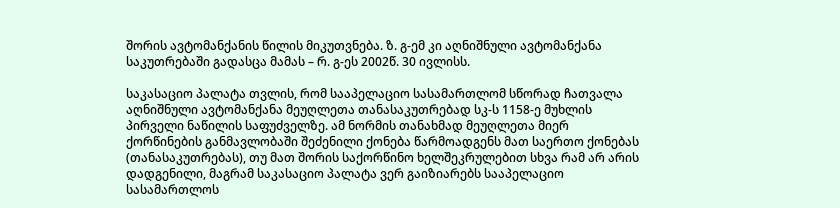შორის ავტომანქანის წილის მიკუთვნება. ზ. გ-ემ კი აღნიშნული ავტომანქანა საკუთრებაში გადასცა მამას – რ. გ-ეს 2002წ. 30 ივლისს.

საკასაციო პალატა თვლის, რომ სააპელაციო სასამართლომ სწორად ჩათვალა აღნიშნული ავტომანქანა მეუღლეთა თანასაკუთრებად სკ-ს 1158-ე მუხლის პირველი ნაწილის საფუძველზე. ამ ნორმის თანახმად მეუღლეთა მიერ ქორწინების განმავლობაში შეძენილი ქონება წარმოადგენს მათ საერთო ქონებას (თანასაკუთრებას), თუ მათ შორის საქორწინო ხელშეკრულებით სხვა რამ არ არის დადგენილი, მაგრამ საკასაციო პალატა ვერ გაიზიარებს სააპელაციო სასამართლოს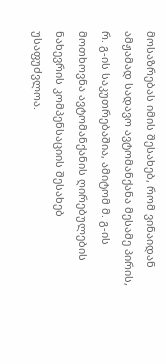მოსაზრებას იმის შესახებ, რომ ვინაიდან ამჟამად სადავო ავტომანქანა მესამე პირის, რ. გ-ის საკუთრებაშია, ამიტომ მ. გ-ის მოთხოვნა ავტომანქანის ღირებულების ნახევრის კომპენსაციის შესახებ უსაფუძვლოა.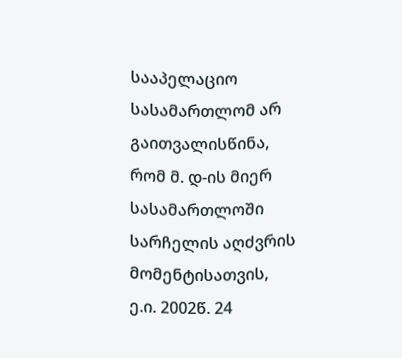სააპელაციო სასამართლომ არ გაითვალისწინა, რომ მ. დ-ის მიერ სასამართლოში სარჩელის აღძვრის მომენტისათვის, ე.ი. 2002წ. 24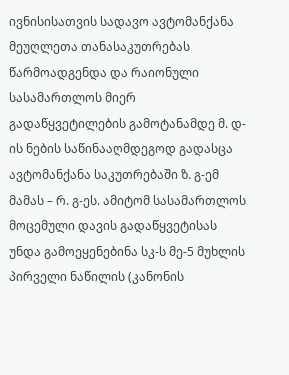ივნისისათვის სადავო ავტომანქანა მეუღლეთა თანასაკუთრებას წარმოადგენდა და რაიონული სასამართლოს მიერ გადაწყვეტილების გამოტანამდე მ. დ-ის ნების საწინააღმდეგოდ გადასცა ავტომანქანა საკუთრებაში ზ. გ-ემ მამას – რ. გ-ეს. ამიტომ სასამართლოს მოცემული დავის გადაწყვეტისას უნდა გამოეყენებინა სკ-ს მე-5 მუხლის პირველი ნაწილის (კანონის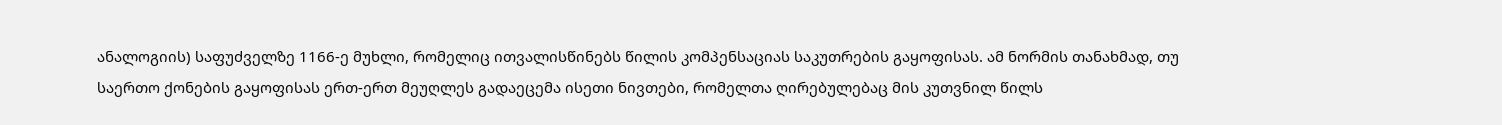ანალოგიის) საფუძველზე 1166-ე მუხლი, რომელიც ითვალისწინებს წილის კომპენსაციას საკუთრების გაყოფისას. ამ ნორმის თანახმად, თუ საერთო ქონების გაყოფისას ერთ-ერთ მეუღლეს გადაეცემა ისეთი ნივთები, რომელთა ღირებულებაც მის კუთვნილ წილს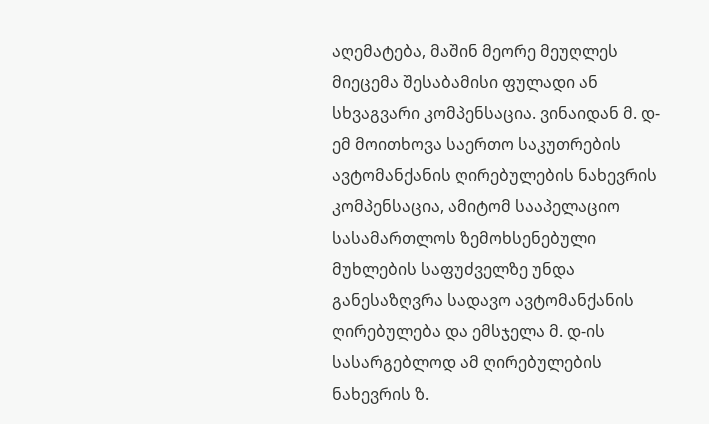აღემატება, მაშინ მეორე მეუღლეს მიეცემა შესაბამისი ფულადი ან სხვაგვარი კომპენსაცია. ვინაიდან მ. დ-ემ მოითხოვა საერთო საკუთრების ავტომანქანის ღირებულების ნახევრის კომპენსაცია, ამიტომ სააპელაციო სასამართლოს ზემოხსენებული მუხლების საფუძველზე უნდა განესაზღვრა სადავო ავტომანქანის ღირებულება და ემსჯელა მ. დ-ის სასარგებლოდ ამ ღირებულების ნახევრის ზ.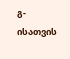გ-ისათვის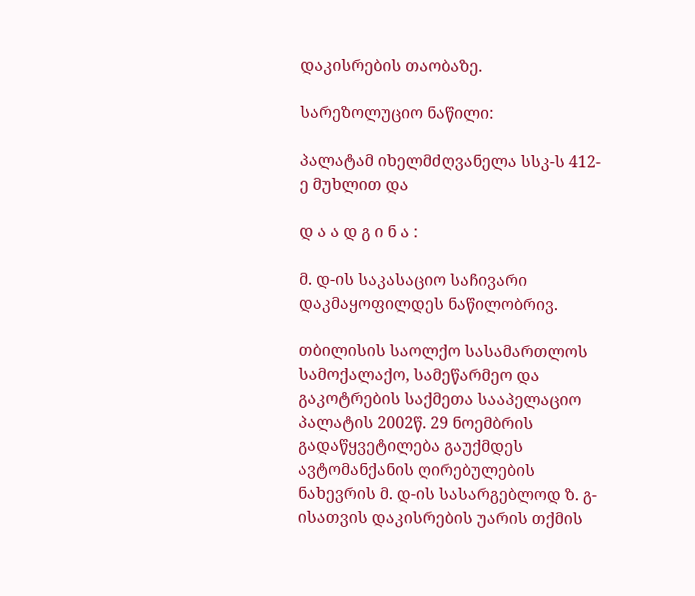დაკისრების თაობაზე.

სარეზოლუციო ნაწილი:

პალატამ იხელმძღვანელა სსკ-ს 412-ე მუხლით და

დ ა ა დ გ ი ნ ა :

მ. დ-ის საკასაციო საჩივარი დაკმაყოფილდეს ნაწილობრივ.

თბილისის საოლქო სასამართლოს სამოქალაქო, სამეწარმეო და გაკოტრების საქმეთა სააპელაციო პალატის 2002წ. 29 ნოემბრის გადაწყვეტილება გაუქმდეს ავტომანქანის ღირებულების ნახევრის მ. დ-ის სასარგებლოდ ზ. გ-ისათვის დაკისრების უარის თქმის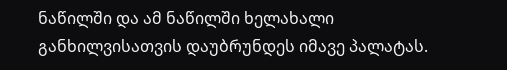ნაწილში და ამ ნაწილში ხელახალი განხილვისათვის დაუბრუნდეს იმავე პალატას.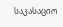საკასაციო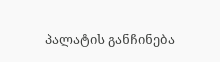პალატის განჩინება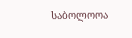საბოლოოა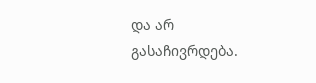და არ გასაჩივრდება.